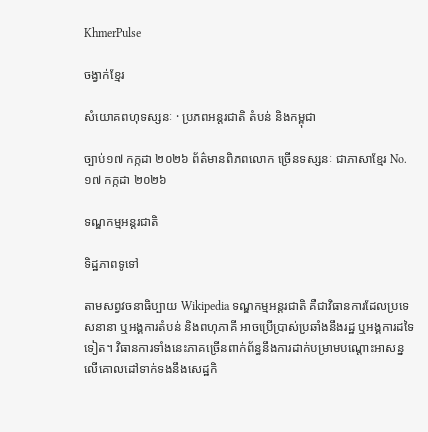KhmerPulse

ចង្វាក់ខ្មែរ

សំយោគពហុទស្សនៈ · ប្រភពអន្តរជាតិ តំបន់ និងកម្ពុជា

ច្បាប់១៧ កក្កដា ២០២៦ ព័ត៌មានពិភពលោក ច្រើនទស្សនៈ ជាភាសាខ្មែរ No. ១៧ កក្កដា ២០២៦

ទណ្ឌកម្មអន្តរជាតិ

ទិដ្ឋភាពទូទៅ

តាមសព្វវចនាធិប្បាយ Wikipedia ទណ្ឌកម្មអន្តរជាតិ គឺជាវិធានការដែលប្រទេសនានា ឬអង្គការតំបន់ និងពហុភាគី អាចប្រើប្រាស់ប្រឆាំងនឹងរដ្ឋ ឬអង្គការដទៃទៀត។ វិធានការទាំងនេះភាគច្រើនពាក់ព័ន្ធនឹងការដាក់បម្រាមបណ្តោះអាសន្នលើគោលដៅទាក់ទងនឹងសេដ្ឋកិ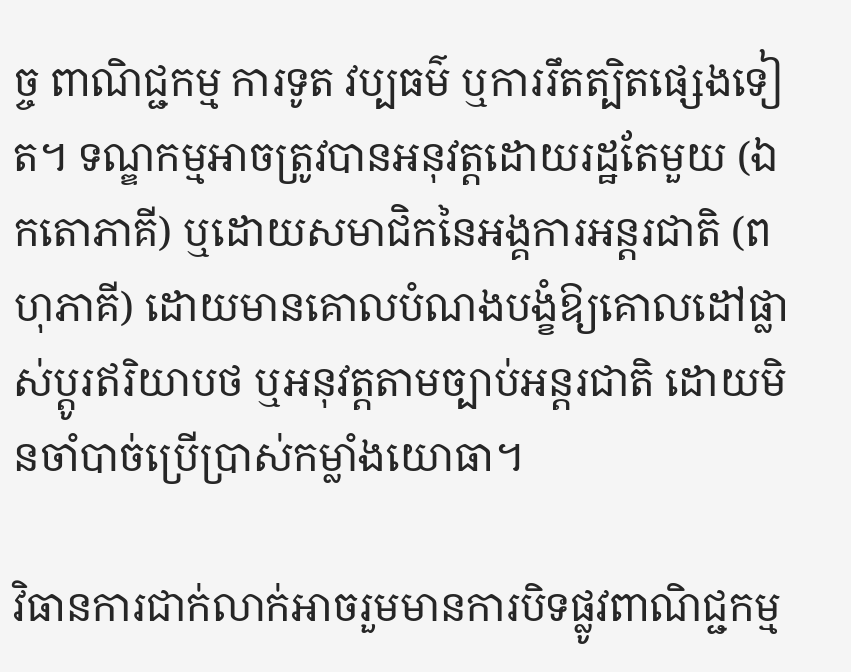ច្ច ពាណិជ្ជកម្ម ការទូត វប្បធម៌ ឬការរឹតត្បិតផ្សេងទៀត។ ទណ្ឌកម្មអាចត្រូវបានអនុវត្តដោយរដ្ឋតែមួយ (ឯកតោភាគី) ឬដោយសមាជិកនៃអង្គការអន្តរជាតិ (ពហុភាគី) ដោយមានគោលបំណងបង្ខំឱ្យគោលដៅផ្លាស់ប្តូរឥរិយាបថ ឬអនុវត្តតាមច្បាប់អន្តរជាតិ ដោយមិនចាំបាច់ប្រើប្រាស់កម្លាំងយោធា។

វិធានការជាក់លាក់អាចរួមមានការបិទផ្លូវពាណិជ្ជកម្ម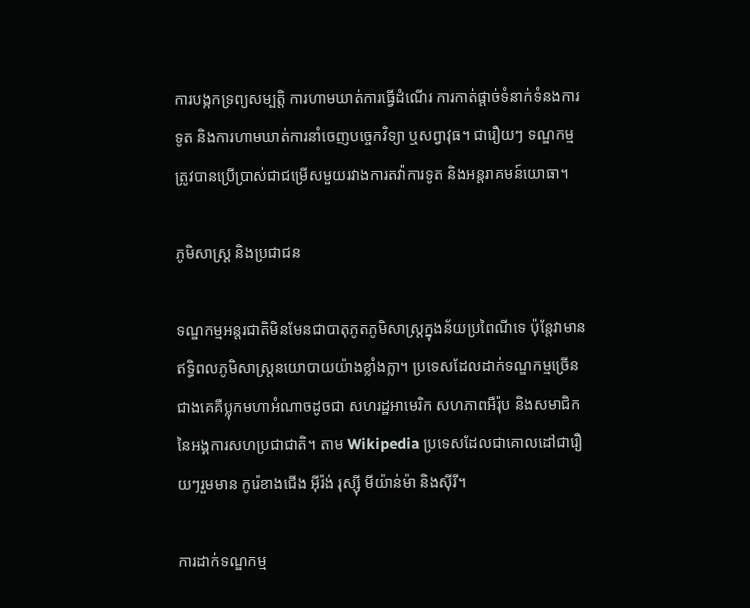ការបង្កកទ្រព្យសម្បត្តិ ការហាមឃាត់ការធ្វើដំណើរ ការកាត់ផ្តាច់ទំនាក់ទំនងការទូត និងការហាមឃាត់ការនាំចេញបច្ចេកវិទ្យា ឬសព្វាវុធ។ ជារឿយៗ ទណ្ឌកម្មត្រូវបានប្រើប្រាស់ជាជម្រើសមួយរវាងការតវ៉ាការទូត និងអន្តរាគមន៍យោធា។

ភូមិសាស្ត្រ និងប្រជាជន

ទណ្ឌកម្មអន្តរជាតិមិនមែនជាបាតុភូតភូមិសាស្ត្រក្នុងន័យប្រពៃណីទេ ប៉ុន្តែវាមានឥទ្ធិពលភូមិសាស្ត្រនយោបាយយ៉ាងខ្លាំងក្លា។ ប្រទេសដែលដាក់ទណ្ឌកម្មច្រើនជាងគេគឺប្លុកមហាអំណាចដូចជា សហរដ្ឋអាមេរិក សហភាពអឺរ៉ុប និងសមាជិកនៃអង្គការសហប្រជាជាតិ។ តាម Wikipedia ប្រទេសដែលជាគោលដៅជារឿយៗរួមមាន កូរ៉េខាងជើង អ៊ីរ៉ង់ រុស្ស៊ី មីយ៉ាន់ម៉ា និងស៊ីរី។

ការដាក់ទណ្ឌកម្ម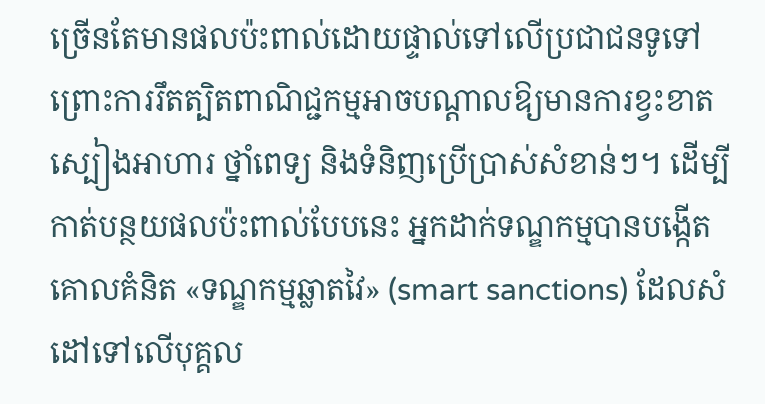ច្រើនតែមានផលប៉ះពាល់ដោយផ្ទាល់ទៅលើប្រជាជនទូទៅ ព្រោះការរឹតត្បិតពាណិជ្ជកម្មអាចបណ្តាលឱ្យមានការខ្វះខាតស្បៀងអាហារ ថ្នាំពេទ្យ និងទំនិញប្រើប្រាស់សំខាន់ៗ។ ដើម្បីកាត់បន្ថយផលប៉ះពាល់បែបនេះ អ្នកដាក់ទណ្ឌកម្មបានបង្កើតគោលគំនិត «ទណ្ឌកម្មឆ្លាតវៃ» (smart sanctions) ដែលសំដៅទៅលើបុគ្គល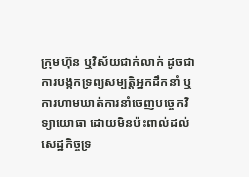ក្រុមហ៊ុន ឬវិស័យជាក់លាក់ ដូចជាការបង្កកទ្រព្យសម្បត្តិអ្នកដឹកនាំ ឬការហាមឃាត់ការនាំចេញបច្ចេកវិទ្យាយោធា ដោយមិនប៉ះពាល់ដល់សេដ្ឋកិច្ចទ្រ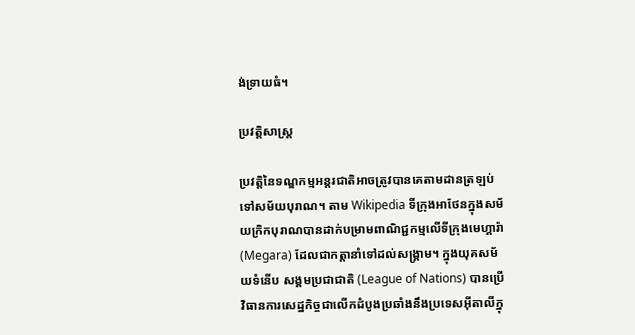ង់ទ្រាយធំ។

ប្រវត្តិសាស្ត្រ

ប្រវត្តិនៃទណ្ឌកម្មអន្តរជាតិអាចត្រូវបានគេតាមដានត្រឡប់ទៅសម័យបុរាណ។ តាម Wikipedia ទីក្រុងអាថែនក្នុងសម័យក្រិកបុរាណបានដាក់បម្រាមពាណិជ្ជកម្មលើទីក្រុងមេហ្គារ៉ា (Megara) ដែលជាកត្តានាំទៅដល់សង្គ្រាម។ ក្នុងយុគសម័យទំនើប សង្គមប្រជាជាតិ (League of Nations) បានប្រើវិធានការសេដ្ឋកិច្ចជាលើកដំបូងប្រឆាំងនឹងប្រទេសអ៊ីតាលីក្នុ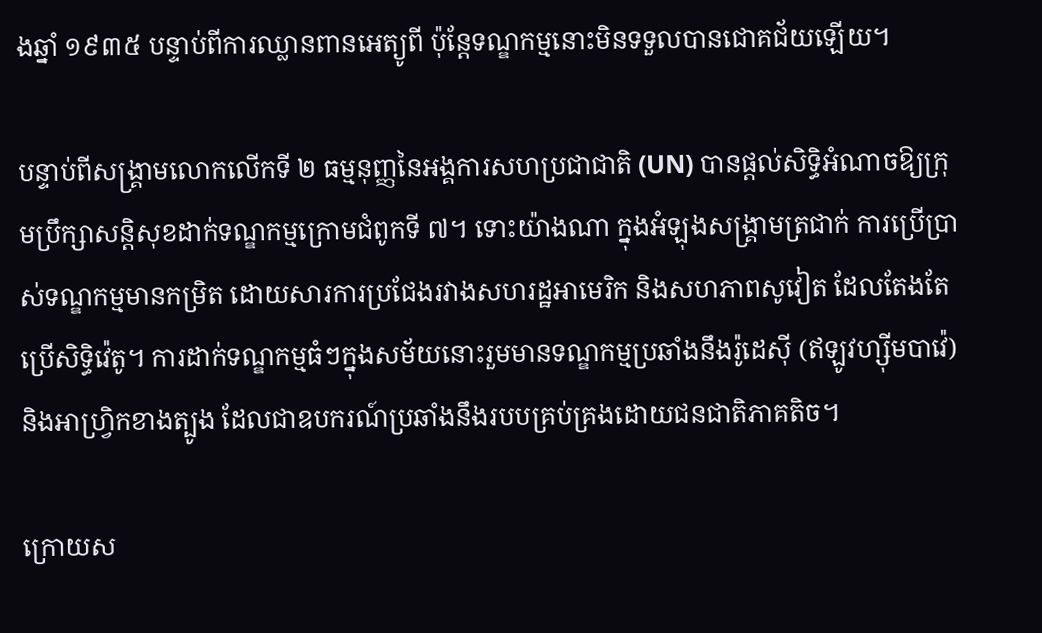ងឆ្នាំ ១៩៣៥ បន្ទាប់ពីការឈ្លានពានអេត្យូពី ប៉ុន្តែទណ្ឌកម្មនោះមិនទទួលបានជោគជ័យឡើយ។

បន្ទាប់ពីសង្គ្រាមលោកលើកទី ២ ធម្មនុញ្ញនៃអង្គការសហប្រជាជាតិ (UN) បានផ្តល់សិទ្ធិអំណាចឱ្យក្រុមប្រឹក្សាសន្តិសុខដាក់ទណ្ឌកម្មក្រោមជំពូកទី ៧។ ទោះយ៉ាងណា ក្នុងអំឡុងសង្គ្រាមត្រជាក់ ការប្រើប្រាស់ទណ្ឌកម្មមានកម្រិត ដោយសារការប្រជែងរវាងសហរដ្ឋអាមេរិក និងសហភាពសូវៀត ដែលតែងតែប្រើសិទ្ធិវ៉េតូ។ ការដាក់ទណ្ឌកម្មធំៗក្នុងសម័យនោះរួមមានទណ្ឌកម្មប្រឆាំងនឹងរ៉ូដេស៊ី (ឥឡូវហ្ស៊ីមបាវ៉េ) និងអាហ្វ្រិកខាងត្បូង ដែលជាឧបករណ៍ប្រឆាំងនឹងរបបគ្រប់គ្រងដោយជនជាតិភាគតិច។

ក្រោយស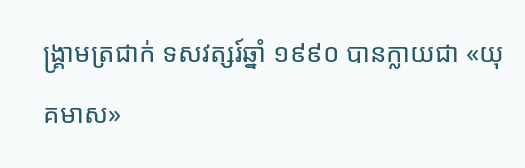ង្គ្រាមត្រជាក់ ទសវត្សរ៍ឆ្នាំ ១៩៩០ បានក្លាយជា «យុគមាស»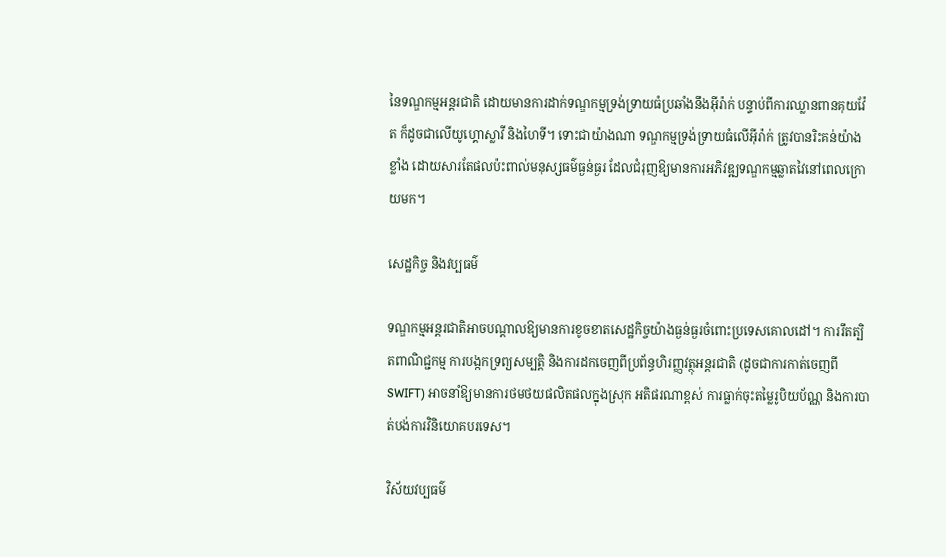នៃទណ្ឌកម្មអន្តរជាតិ ដោយមានការដាក់ទណ្ឌកម្មទ្រង់ទ្រាយធំប្រឆាំងនឹងអ៊ីរ៉ាក់ បន្ទាប់ពីការឈ្លានពានគុយវ៉ែត ក៏ដូចជាលើយូហ្គោស្លាវី និងហៃទី។ ទោះជាយ៉ាងណា ទណ្ឌកម្មទ្រង់ទ្រាយធំលើអ៊ីរ៉ាក់ ត្រូវបានរិះគន់យ៉ាងខ្លាំង ដោយសារតែផលប៉ះពាល់មនុស្សធម៌ធ្ងន់ធ្ងរ ដែលជំរុញឱ្យមានការអភិវឌ្ឍទណ្ឌកម្មឆ្លាតវៃនៅពេលក្រោយមក។

សេដ្ឋកិច្ច និងវប្បធម៌

ទណ្ឌកម្មអន្តរជាតិអាចបណ្តាលឱ្យមានការខូចខាតសេដ្ឋកិច្ចយ៉ាងធ្ងន់ធ្ងរចំពោះប្រទេសគោលដៅ។ ការរឹតត្បិតពាណិជ្ជកម្ម ការបង្កកទ្រព្យសម្បត្តិ និងការដកចេញពីប្រព័ន្ធហិរញ្ញវត្ថុអន្តរជាតិ (ដូចជាការកាត់ចេញពី SWIFT) អាចនាំឱ្យមានការថមថយផលិតផលក្នុងស្រុក អតិផរណាខ្ពស់ ការធ្លាក់ចុះតម្លៃរូបិយប័ណ្ណ និងការបាត់បង់ការវិនិយោគបរទេស។

វិស័យវប្បធម៌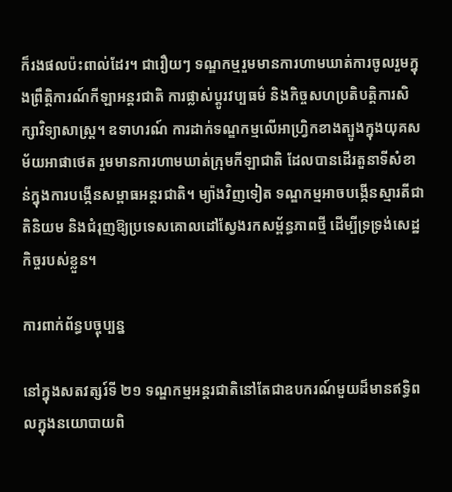ក៏រងផលប៉ះពាល់ដែរ។ ជារឿយៗ ទណ្ឌកម្មរួមមានការហាមឃាត់ការចូលរួមក្នុងព្រឹត្តិការណ៍កីឡាអន្តរជាតិ ការផ្លាស់ប្តូរវប្បធម៌ និងកិច្ចសហប្រតិបត្តិការសិក្សាវិទ្យាសាស្ត្រ។ ឧទាហរណ៍ ការដាក់ទណ្ឌកម្មលើអាហ្វ្រិកខាងត្បូងក្នុងយុគសម័យអាផាថេត រួមមានការហាមឃាត់ក្រុមកីឡាជាតិ ដែលបានដើរតួនាទីសំខាន់ក្នុងការបង្កើនសម្ពាធអន្តរជាតិ។ ម្យ៉ាងវិញទៀត ទណ្ឌកម្មអាចបង្កើនស្មារតីជាតិនិយម និងជំរុញឱ្យប្រទេសគោលដៅស្វែងរកសម្ព័ន្ធភាពថ្មី ដើម្បីទ្រទ្រង់សេដ្ឋកិច្ចរបស់ខ្លួន។

ការពាក់ព័ន្ធបច្ចុប្បន្ន

នៅក្នុងសតវត្សរ៍ទី ២១ ទណ្ឌកម្មអន្តរជាតិនៅតែជាឧបករណ៍មួយដ៏មានឥទ្ធិពលក្នុងនយោបាយពិ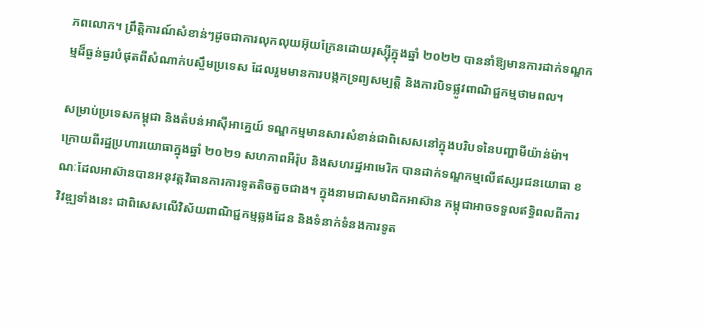ភពលោក។ ព្រឹត្តិការណ៍សំខាន់ៗដូចជាការលុកលុយអ៊ុយក្រែនដោយរុស្ស៊ីក្នុងឆ្នាំ ២០២២ បាននាំឱ្យមានការដាក់ទណ្ឌកម្មដ៏ធ្ងន់ធ្ងរបំផុតពីសំណាក់បស្ចឹមប្រទេស ដែលរួមមានការបង្កកទ្រព្យសម្បត្តិ និងការបិទផ្លូវពាណិជ្ជកម្មថាមពល។

សម្រាប់ប្រទេសកម្ពុជា និងតំបន់អាស៊ីអាគ្នេយ៍ ទណ្ឌកម្មមានសារសំខាន់ជាពិសេសនៅក្នុងបរិបទនៃបញ្ហាមីយ៉ាន់ម៉ា។ ក្រោយពីរដ្ឋប្រហារយោធាក្នុងឆ្នាំ ២០២១ សហភាពអឺរ៉ុប និងសហរដ្ឋអាមេរិក បានដាក់ទណ្ឌកម្មលើឥស្សរជនយោធា ខណៈដែលអាស៊ានបានអនុវត្តវិធានការការទូតតិចតួចជាង។ ក្នុងនាមជាសមាជិកអាស៊ាន កម្ពុជាអាចទទួលឥទ្ធិពលពីការវិវឌ្ឍទាំងនេះ ជាពិសេសលើវិស័យពាណិជ្ជកម្មឆ្លងដែន និងទំនាក់ទំនងការទូត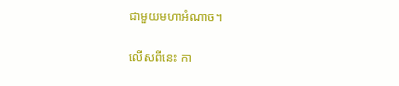ជាមួយមហាអំណាច។

លើសពីនេះ កា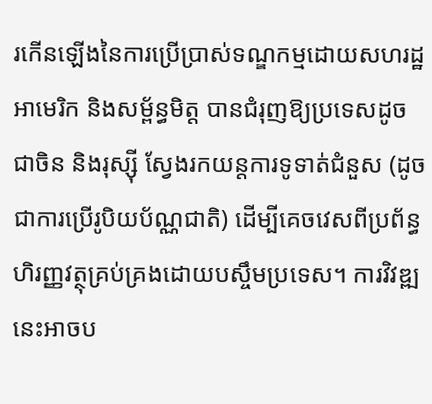រកើនឡើងនៃការប្រើប្រាស់ទណ្ឌកម្មដោយសហរដ្ឋអាមេរិក និងសម្ព័ន្ធមិត្ត បានជំរុញឱ្យប្រទេសដូចជាចិន និងរុស្ស៊ី ស្វែងរកយន្តការទូទាត់ជំនួស (ដូចជាការប្រើរូបិយប័ណ្ណជាតិ) ដើម្បីគេចវេសពីប្រព័ន្ធហិរញ្ញវត្ថុគ្រប់គ្រងដោយបស្ចឹមប្រទេស។ ការវិវឌ្ឍនេះអាចប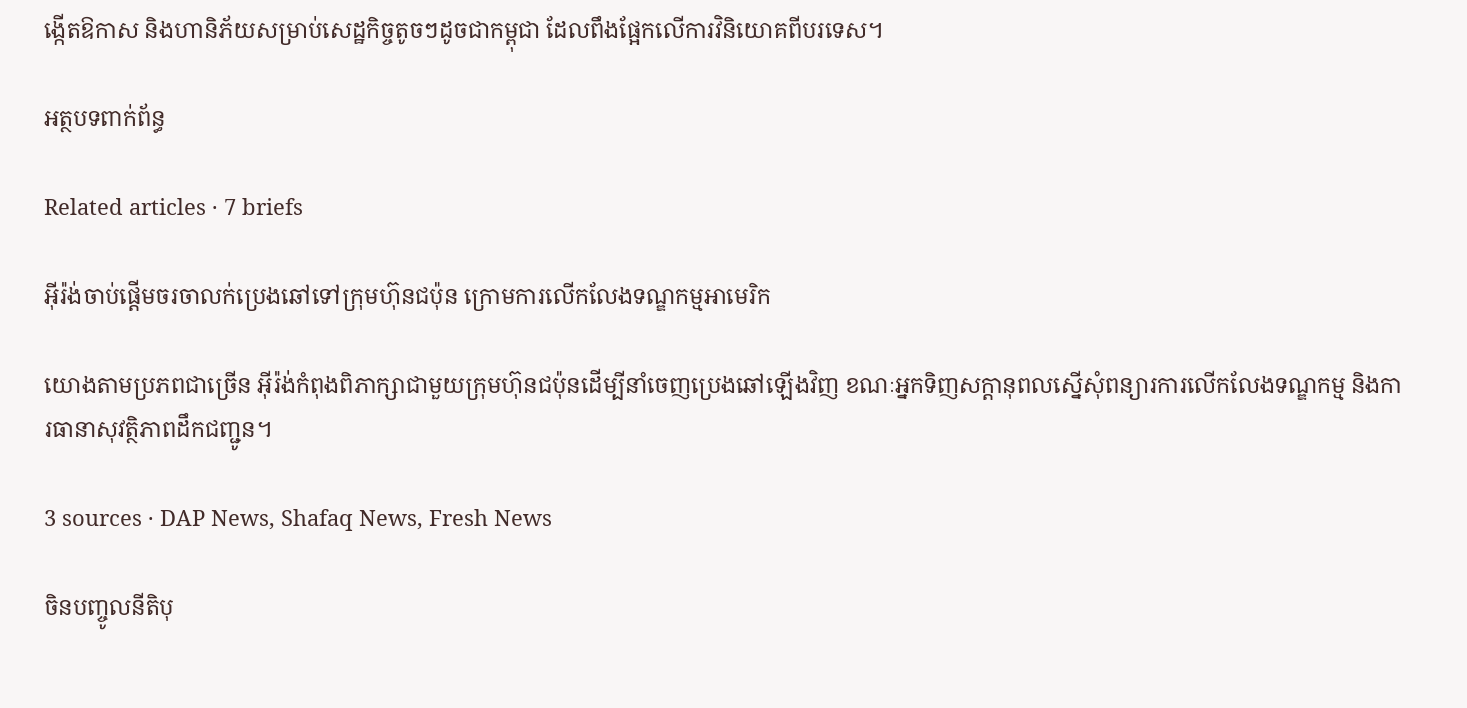ង្កើតឱកាស និងហានិភ័យសម្រាប់សេដ្ឋកិច្ចតូចៗដូចជាកម្ពុជា ដែលពឹងផ្អែកលើការវិនិយោគពីបរទេស។

អត្ថបទពាក់ព័ន្ធ

Related articles · 7 briefs

អ៊ីរ៉ង់ចាប់ផ្តើមចរចាលក់ប្រេងឆៅទៅក្រុមហ៊ុនជប៉ុន ក្រោមការលើកលែងទណ្ឌកម្មអាមេរិក

យោងតាមប្រភពជាច្រើន អ៊ីរ៉ង់កំពុងពិភាក្សាជាមួយក្រុមហ៊ុនជប៉ុនដើម្បីនាំចេញប្រេងឆៅឡើងវិញ ខណៈអ្នកទិញសក្តានុពលស្នើសុំពន្យារការលើកលែងទណ្ឌកម្ម និងការធានាសុវត្ថិភាពដឹកជញ្ជូន។

3 sources · DAP News, Shafaq News, Fresh News

ចិនបញ្ចូលនីតិបុ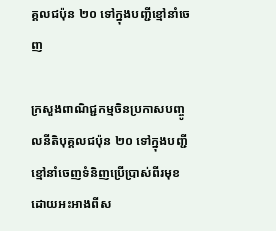គ្គលជប៉ុន ២០ ទៅក្នុងបញ្ជីខ្មៅនាំចេញ

ក្រសួងពាណិជ្ជកម្មចិនប្រកាសបញ្ចូលនីតិបុគ្គលជប៉ុន ២០ ទៅក្នុងបញ្ជីខ្មៅនាំចេញទំនិញប្រើប្រាស់ពីរមុខ ដោយអះអាងពីស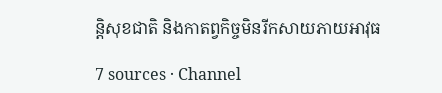ន្តិសុខជាតិ និងកាតព្វកិច្ចមិនរីកសាយភាយអាវុធ

7 sources · Channel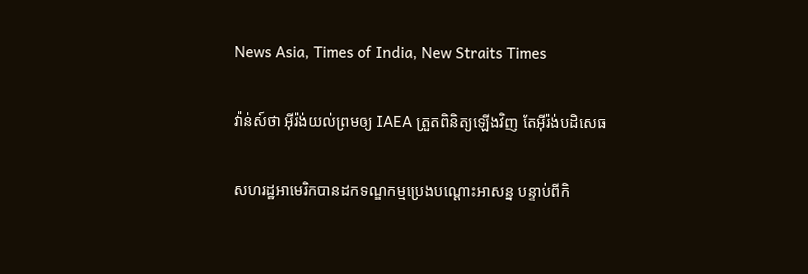News Asia, Times of India, New Straits Times

វ៉ាន់ស៍ថា អ៊ីរ៉ង់យល់ព្រមឲ្យ IAEA ត្រួតពិនិត្យឡើងវិញ តែអ៊ីរ៉ង់បដិសេធ

សហរដ្ឋអាមេរិកបានដកទណ្ឌកម្មប្រេងបណ្ដោះអាសន្ន បន្ទាប់ពីកិ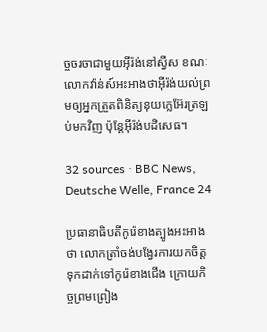ច្ចចរចាជាមួយអ៊ីរ៉ង់នៅស្វីស ខណៈលោកវ៉ាន់ស៍អះអាងថាអ៊ីរ៉ង់យល់ព្រមឲ្យអ្នកត្រួតពិនិត្យនុយក្លេអ៊ែរត្រឡប់មកវិញ ប៉ុន្តែអ៊ីរ៉ង់បដិសេធ។

32 sources · BBC News, Deutsche Welle, France 24

ប្រធានាធិបតីកូរ៉េខាងត្បូងអះអាងថា លោកត្រាំចង់បង្វែរការយកចិត្តទុកដាក់ទៅកូរ៉េខាងជើង ក្រោយកិច្ចព្រមព្រៀង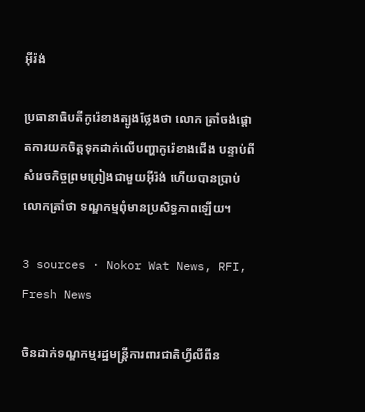អ៊ីរ៉ង់

ប្រធានាធិបតីកូរ៉េខាងត្បូងថ្លែងថា លោក ត្រាំចង់ផ្តោតការយកចិត្តទុកដាក់លើបញ្ហាកូរ៉េខាងជើង បន្ទាប់ពីសំរេចកិច្ចព្រមព្រៀងជាមួយអ៊ីរ៉ង់ ហើយបានប្រាប់លោកត្រាំថា ទណ្ឌកម្មពុំមានប្រសិទ្ធភាពឡើយ។

3 sources · Nokor Wat News, RFI, Fresh News

ចិនដាក់ទណ្ឌកម្មរដ្ឋមន្ត្រីការពារជាតិហ្វីលីពីន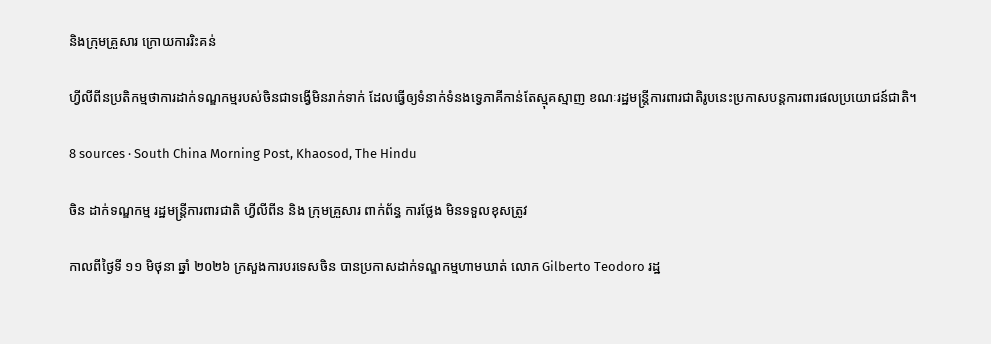និងក្រុមគ្រួសារ ក្រោយការរិះគន់

ហ្វីលីពីនប្រតិកម្មថាការដាក់ទណ្ឌកម្មរបស់ចិនជាទង្វើមិនរាក់ទាក់ ដែលធ្វើឲ្យទំនាក់ទំនងទ្វេភាគីកាន់តែស្មុគស្មាញ ខណៈរដ្ឋមន្ត្រីការពារជាតិរូបនេះប្រកាសបន្តការពារផលប្រយោជន៍ជាតិ។

8 sources · South China Morning Post, Khaosod, The Hindu

ចិន ដាក់ទណ្ឌកម្ម រដ្ឋមន្ត្រីការពារជាតិ ហ្វីលីពីន និង ក្រុមគ្រួសារ ពាក់ព័ន្ធ ការថ្លែង មិនទទួលខុសត្រូវ

កាលពីថ្ងៃទី ១១ មិថុនា ឆ្នាំ ២០២៦ ក្រសួងការបរទេសចិន បានប្រកាសដាក់ទណ្ឌកម្មហាមឃាត់ លោក Gilberto Teodoro រដ្ឋ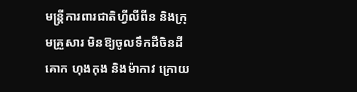មន្ត្រីការពារជាតិហ្វីលីពីន និងក្រុមគ្រួសារ មិនឱ្យចូលទឹកដីចិនដីគោក ហុងកុង និងម៉ាកាវ ក្រោយ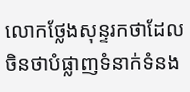លោកថ្លែងសុន្ទរកថាដែលចិនថាបំផ្លាញទំនាក់ទំនង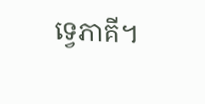ទ្វេភាគី។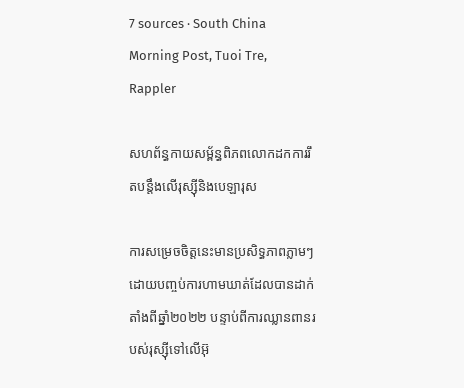7 sources · South China Morning Post, Tuoi Tre, Rappler

សហព័ន្ធកាយសម្ព័ន្ធពិភពលោកដកការរឹតបន្តឹងលើរុស្ស៊ីនិងបេឡារុស

ការសម្រេចចិត្តនេះមានប្រសិទ្ធភាពភ្លាមៗ ដោយបញ្ចប់ការហាមឃាត់ដែលបានដាក់តាំងពីឆ្នាំ២០២២ បន្ទាប់ពីការឈ្លានពានរបស់រុស្ស៊ីទៅលើអ៊ុ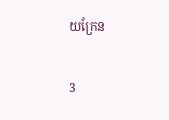យក្រែន

3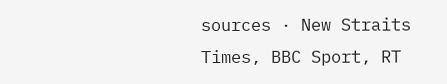sources · New Straits Times, BBC Sport, RT